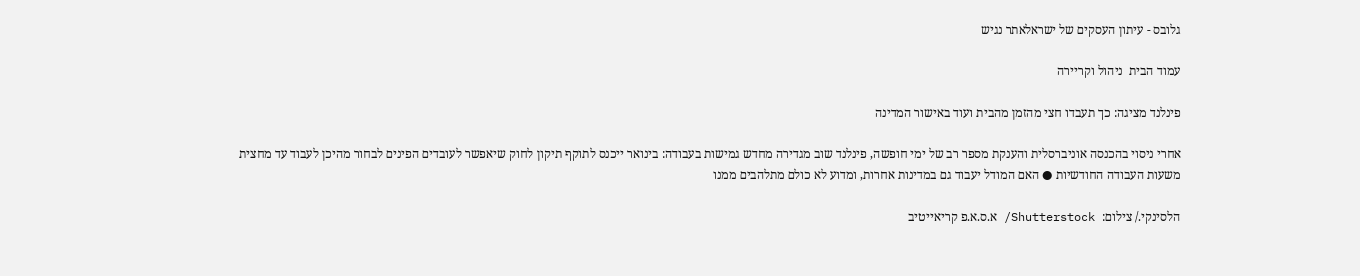גלובס - עיתון העסקים של ישראלאתר נגיש

עמוד הבית  ניהול וקריירה

פינלנד מציגה: כך תעבדו חצי מהזמן מהבית ועוד באישור המדינה

אחרי ניסוי בהכנסה אוניברסלית והענקת מספר רב של ימי חופשה, פינלנד שוב מגדירה מחדש גמישות בעבודה: בינואר ייכנס לתוקף תיקון לחוק שיאפשר לעובדים הפינים לבחור מהיכן לעבוד עד מחצית משעות העבודה החודשיות ● האם המודל יעבוד גם במדינות אחרות, ומדוע לא כולם מתלהבים ממנו

הלסינקי./ צילום:  Shutterstock/ א.ס.א.פ קריאייטיב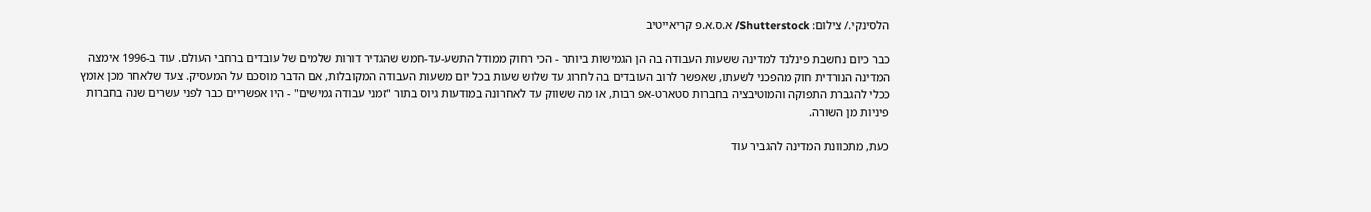הלסינקי./ צילום: Shutterstock/ א.ס.א.פ קריאייטיב

כבר כיום נחשבת פינלנד למדינה ששעות העבודה בה הן הגמישות ביותר - הכי רחוק ממודל התשע-עד-חמש שהגדיר דורות שלמים של עובדים ברחבי העולם. עוד ב-1996 אימצה המדינה הנורדית חוק מהפכני לשעתו, שאפשר לרוב העובדים בה לחרוג עד שלוש שעות בכל יום משעות העבודה המקובלות, אם הדבר מוסכם על המעסיק. צעד שלאחר מכן אומץ ככלי להגברת התפוקה והמוטיבציה בחברות סטארט-אפ רבות, או מה ששווק עד לאחרונה במודעות גיוס בתור "זמני עבודה גמישים" - היו אפשריים כבר לפני עשרים שנה בחברות פיניות מן השורה.

כעת, מתכוונת המדינה להגביר עוד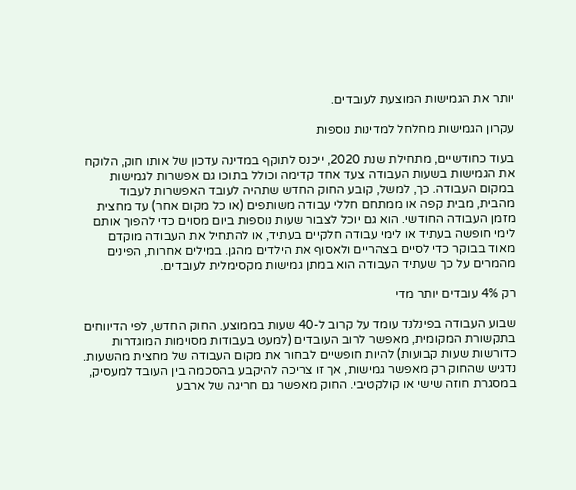יותר את הגמישות המוצעת לעובדים.

עקרון הגמישות מחלחל למדינות נוספות

בעוד כחודשיים, מתחילת שנת 2020, ייכנס לתוקף במדינה עדכון של אותו חוק, הלוקח את הגמישות בשעות העבודה צעד אחד קדימה וכולל בתוכו גם אפשרות לגמישות במקום העבודה. כך, למשל, קובע החוק החדש שתהיה לעובד האפשרות לעבוד מהבית, מבית קפה או ממתחם חללי עבודה משותפים (או כל מקום אחר) עד מחצית מזמן העבודה החודשי. הוא גם יוכל לצבור שעות נוספות ביום מסוים כדי להפוך אותם לימי חופשה בעתיד או לימי עבודה חלקיים בעתיד, או להתחיל את העבודה מוקדם מאוד בבוקר כדי לסיים בצהריים ולאסוף את הילדים מהגן. במילים אחרות, הפינים מהמרים על כך שעתיד העבודה הוא במתן גמישות מקסימלית לעובדים.

רק 4% עובדים יותר מדי

שבוע העבודה בפינלנד עומד על קרוב ל-40 שעות בממוצע. החוק החדש, לפי הדיווחים בתקשורת המקומית, מאפשר לרוב העובדים (למעט בעבודות מסוימות המוגדרות כדורשות שעות קבועות) להיות חופשיים לבחור את מקום העבודה של מחצית מהשעות. נדגיש שהחוק רק מאפשר גמישות, אך זו צריכה להיקבע בהסכמה בין העובד למעסיק, במסגרת חוזה שישי או קולקטיבי. החוק מאפשר גם חריגה של ארבע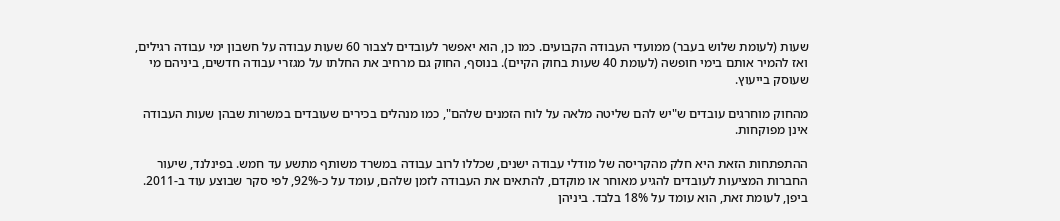שעות (לעומת שלוש בעבר) ממועדי העבודה הקבועים. כמו כן, הוא יאפשר לעובדים לצבור 60 שעות עבודה על חשבון ימי עבודה רגילים, ואז להמיר אותם בימי חופשה (לעומת 40 שעות בחוק הקיים). בנוסף, החוק גם מרחיב את החלתו על מגזרי עבודה חדשים, ביניהם מי שעוסק בייעוץ.

מהחוק מוחרגים עובדים ש"יש להם שליטה מלאה על לוח הזמנים שלהם", כמו מנהלים בכירים שעובדים במשרות שבהן שעות העבודה אינן מפוקחות.

ההתפתחות הזאת היא חלק מהקריסה של מודלי עבודה ישנים, שכללו לרוב עבודה במשרד משותף מתשע עד חמש. בפינלנד, שיעור החברות המציעות לעובדים להגיע מאוחר או מוקדם, להתאים את העבודה לזמן שלהם, עומד על כ-92%, לפי סקר שבוצע עוד ב-2011. ביפן, לעומת זאת, הוא עומד על 18% בלבד. ביניהן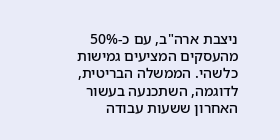ניצבת ארה"ב, עם כ-50% מהעסקים המציעים גמישות כלשהי. הממשלה הבריטית, לדוגמה, השתכנעה בעשור האחרון ששעות עבודה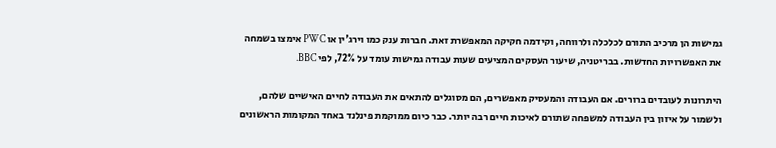גמישות הן מרכיב התורם לכלכלה ולרווחה, וקידמה חקיקה המאפשרת זאת. חברות ענק כמו וירג'ין או PWC אימצו בשמחה את האפשרויות החדשות. בבריטניה, שיעור העסקים המציעים שעות עבודה גמישות עומד על 72%, לפי BBC.

היתרונות לעובדים ברורים. אם העבודה והמעסיק מאפשרים, הם מסוגלים להתאים את העבודה לחיים האישיים שלהם, ולשמור על איזון בין העבודה למשפחה שתורם לאיכות חיים רבה יותר. כבר כיום ממוקמת פינלנד באחד המקומות הראשונים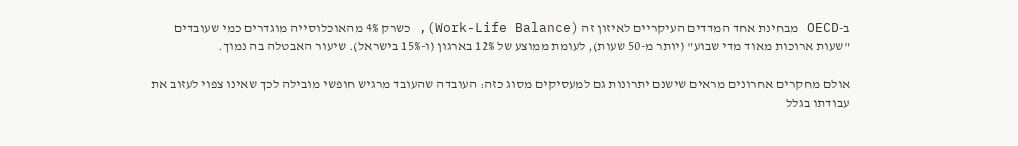ב-OECD מבחינת אחד המדדים העיקריים לאיזון זה (Work-Life Balance), כשרק 4% מהאוכלוסייה מוגדרים כמי שעובדים "שעות ארוכות מאוד מדי שבוע" (יותר מ-50 שעות), לעומת ממוצע של 12% בארגון (ו-15% בישראל). שיעור האבטלה בה נמוך.

אולם מחקרים אחרונים מראים שישנם יתרונות גם למעסיקים מסוג כזה: העובדה שהעובד מרגיש חופשי מובילה לכך שאינו צפוי לעזוב את עבודתו בגלל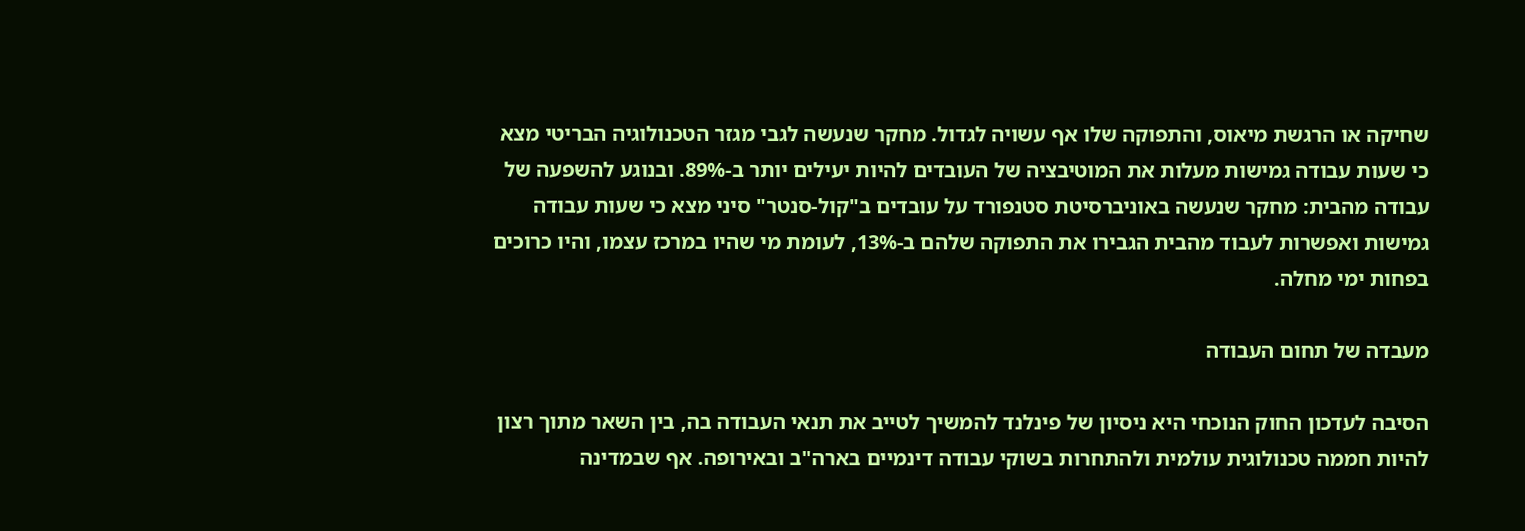שחיקה או הרגשת מיאוס, והתפוקה שלו אף עשויה לגדול. מחקר שנעשה לגבי מגזר הטכנולוגיה הבריטי מצא כי שעות עבודה גמישות מעלות את המוטיבציה של העובדים להיות יעילים יותר ב-89%. ובנוגע להשפעה של עבודה מהבית: מחקר שנעשה באוניברסיטת סטנפורד על עובדים ב"קול-סנטר" סיני מצא כי שעות עבודה גמישות ואפשרות לעבוד מהבית הגבירו את התפוקה שלהם ב-13%, לעומת מי שהיו במרכז עצמו, והיו כרוכים בפחות ימי מחלה.

מעבדה של תחום העבודה

הסיבה לעדכון החוק הנוכחי היא ניסיון של פינלנד להמשיך לטייב את תנאי העבודה בה, בין השאר מתוך רצון להיות חממה טכנולוגית עולמית ולהתחרות בשוקי עבודה דינמיים בארה"ב ובאירופה. אף שבמדינה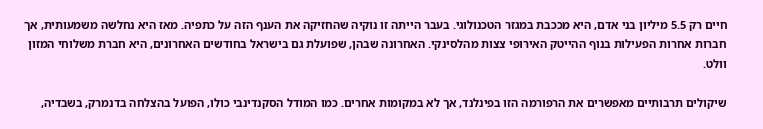חיים רק 5.5 מיליון בני אדם, היא מככבת במגזר הטכנולוגי. בעבר הייתה זו נוקיה שהחזיקה את הענף הזה על כתפיה. מאז היא נחלשה משמעותית, אך חברות אחרות הפעילות בנוף ההייטק האירופי צצות מהלסינקי. האחרונה שבהן, שפועלת גם בישראל בחודשים האחרונים, היא חברת משלוחי המזון וולט.

שיקולים תרבותיים מאפשרים את הרפורמה הזו בפינלנד, אך לא במקומות אחרים. כמו המודל הסקנדינבי כולו, הפועל בהצלחה בדנמרק, בשבדיה,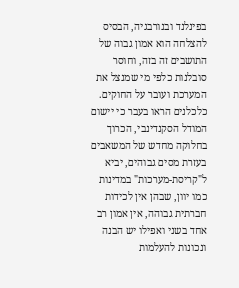בפינלנד ובנורבגיה, הבסיס להצלחה הוא אמון גבוה של התושבים זה בזה, וחוסר סובלנות כלפי מי שמנצל את המערכת ועובר על החוקים. כלכלנים הראו בעבר כי יישום המודל הסקנדינבי, הכרוך בחלוקה מחדש של המשאבים בעזרת מסים גבוהים, יביא ל"קריסת-מערכות" במדינות כמו יוון, שבהן אין לכידות חברתית גבוהה, אין אמון רב אחד בשני ואפילו יש הבנה ונכונות להעלמות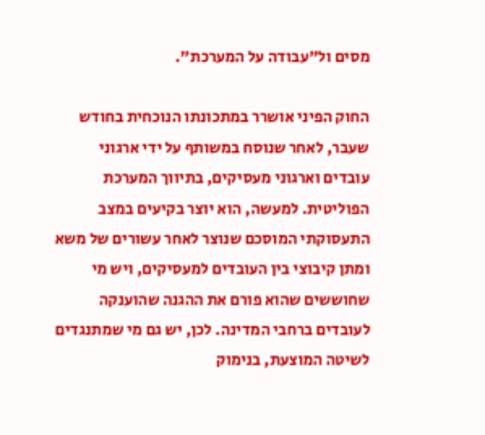מסים ול"עבודה על המערכת".

החוק הפיני אושרר במתכונתו הנוכחית בחודש שעבר, לאחר שנוסח במשותף על ידי ארגוני עובדים וארגוני מעסיקים, בתיווך המערכת הפוליטית. למעשה, הוא יוצר בקיעים במצב התעסוקתי המוסכם שנוצר לאחר עשורים של משא ומתן קיבוצי בין העובדים למעסיקים, ויש מי שחוששים שהוא פורם את ההגנה שהוענקה לעובדים ברחבי המדינה. לכן, יש גם מי שמתנגדים לשיטה המוצעת, בנימוק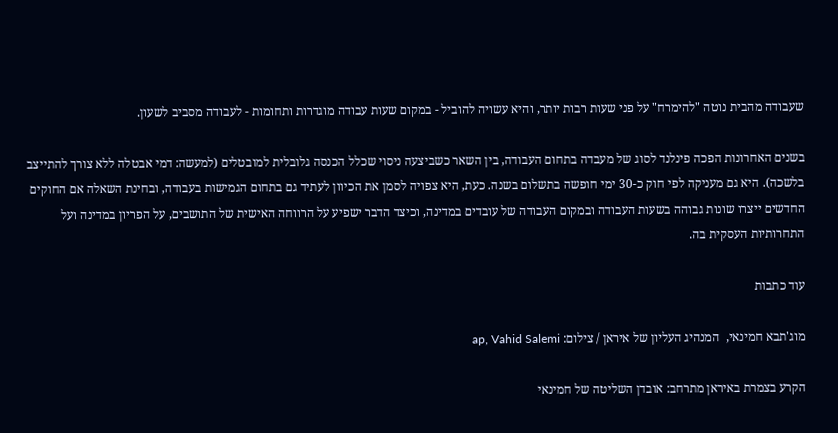שעבודה מהבית נוטה "להימרח" על פני שעות רבות יותר, והיא עשויה להוביל - במקום שעות עבודה מוגדרות ותחומות - לעבודה מסביב לשעון.

בשנים האחרונות הפכה פינלנד לסוג של מעבדה בתחום העבודה, בין השאר כשביצעה ניסוי שכלל הכנסה גלובלית למובטלים (למעשה: דמי אבטלה ללא צורך להתייצב בלשכה). היא גם מעניקה לפי חוק כ-30 ימי חופשה בתשלום בשנה. כעת, היא צפויה לסמן את הכיוון לעתיד גם בתחום הגמישות בעבודה, ובחינת השאלה אם החוקים החדשים ייצרו שונות גבוהה בשעות העבודה ובמקום העבודה של עובדים במדינה, וכיצד הדבר ישפיע על הרווחה האישית של התושבים, על הפריון במדינה ועל התחרותיות העסקית בה.

עוד כתבות

מוג'תבא חמינאי,  המנהיג העליון של איראן / צילום: ap, Vahid Salemi

הקרע בצמרת באיראן מתרחב: אובדן השליטה של חמינאי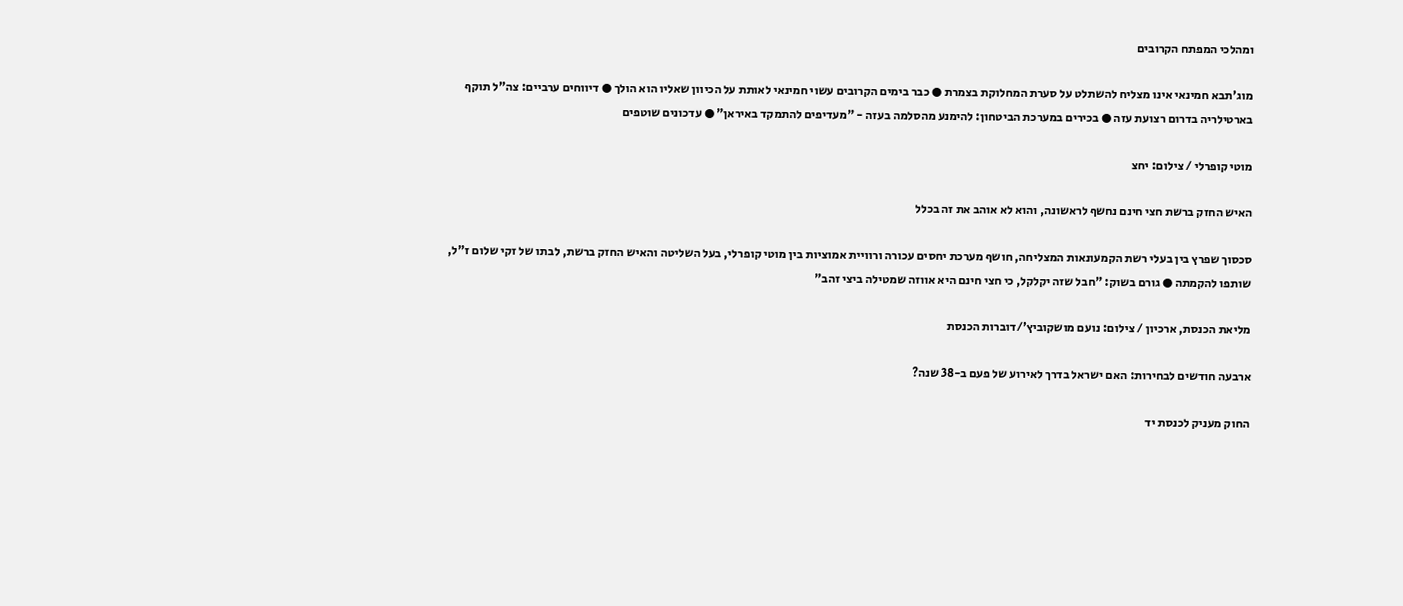ומהלכי המפתח הקרובים

מוג'תבא חמינאי אינו מצליח להשתלט על סערת המחלוקת בצמרת ● כבר בימים הקרובים עשוי חמינאי לאותת על הכיוון שאליו הוא הולך ● דיווחים ערביים: צה"ל תוקף בארטילריה בדרום רצועת עזה ● בכירים במערכת הביטחון: להימנע מהסלמה בעזה - "מעדיפים להתמקד באיראן" ● עדכונים שוטפים

מוטי קופרלי / צילום: יחצ

האיש החזק ברשת חצי חינם נחשף לראשונה, והוא לא אוהב את זה בכלל

סכסוך שפרץ בין בעלי רשת הקמעונאות המצליחה, חושף מערכת יחסים עכורה ורוויית אמוציות בין מוטי קופרלי, בעל השליטה והאיש החזק ברשת, לבתו של זקי שלום ז"ל, שותפו להקמתה ● גורם בשוק: "חבל שזה יקלקל, כי חצי חינם היא אווזה שמטילה ביצי זהב"

מליאת הכנסת, ארכיון / צילום: נועם מושקוביץ'/דוברות הכנסת

ארבעה חודשים לבחירות: האם ישראל בדרך לאירוע של פעם ב-38 שנה?

החוק מעניק לכנסת יד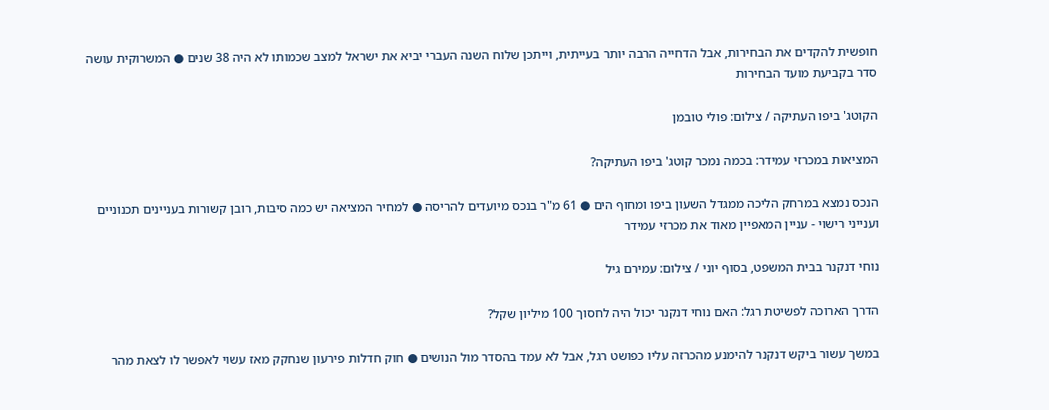חופשית להקדים את הבחירות, אבל הדחייה הרבה יותר בעייתית, וייתכן שלוח השנה העברי יביא את ישראל למצב שכמותו לא היה 38 שנים ● המשרוקית עושה סדר בקביעת מועד הבחירות

הקוטג' ביפו העתיקה / צילום: פולי טובמן

המציאות במכרזי עמידר: בכמה נמכר קוטג' ביפו העתיקה?

הנכס נמצא במרחק הליכה ממגדל השעון ביפו ומחוף הים ● 61 מ"ר בנכס מיועדים להריסה ● למחיר המציאה יש כמה סיבות, רובן קשורות בעניינים תכנוניים וענייני רישוי - עניין המאפיין מאוד את מכרזי עמידר

נוחי דנקנר בבית המשפט, בסוף יוני / צילום: עמירם גיל

הדרך הארוכה לפשיטת רגל: האם נוחי דנקנר יכול היה לחסוך 100 מיליון שקל?

במשך עשור ביקש דנקנר להימנע מהכרזה עליו כפושט רגל, אבל לא עמד בהסדר מול הנושים ● חוק חדלות פירעון שנחקק מאז עשוי לאפשר לו לצאת מהר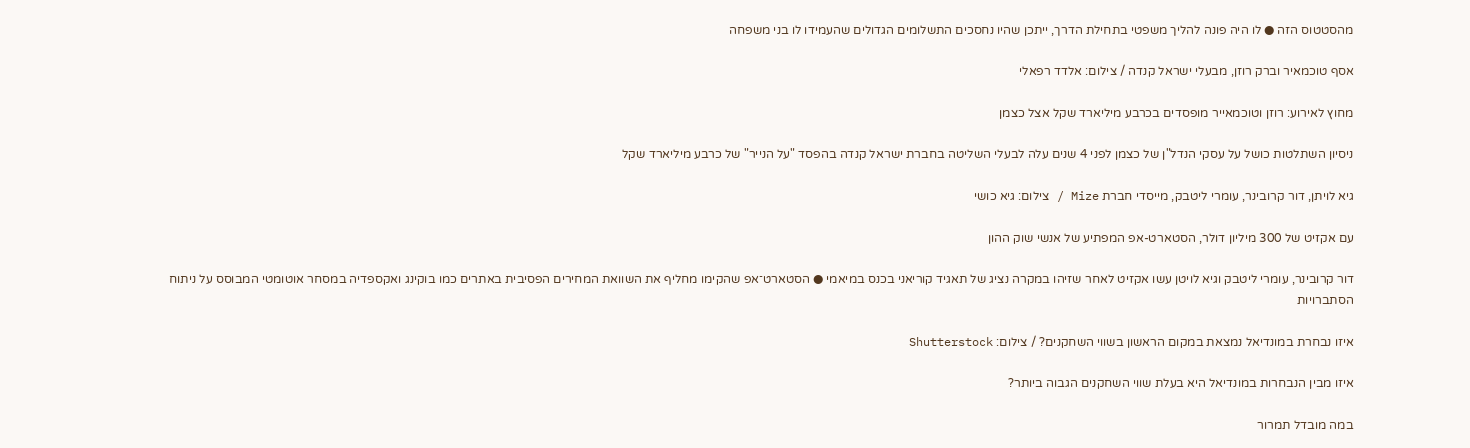מהסטטוס הזה ● לו היה פונה להליך משפטי בתחילת הדרך, ייתכן שהיו נחסכים התשלומים הגדולים שהעמידו לו בני משפחה

אסף טוכמאיר וברק רוזן, מבעלי ישראל קנדה / צילום: אלדד רפאלי

מחוץ לאירוע: רוזן וטוכמאייר מופסדים בכרבע מיליארד שקל אצל כצמן

ניסיון השתלטות כושל על עסקי הנדל"ן של כצמן לפני 4 שנים עלה לבעלי השליטה בחברת ישראל קנדה בהפסד "על הנייר" של כרבע מיליארד שקל

גיא לויתן, דור קרובינר, עומרי ליטבק, מייסדי חברת Mize / צילום: גיא כושי

עם אקזיט של 300 מיליון דולר, הסטארט-אפ המפתיע של אנשי שוק ההון

דור קרובינר, עומרי ליטבק וגיא לויטן עשו אקזיט לאחר שזיהו במקרה נציג של תאגיד קוריאני בכנס במיאמי ● הסטארט־אפ שהקימו מחליף את השוואת המחירים הפסיבית באתרים כמו בוקינג ואקספדיה במסחר אוטומטי המבוסס על ניתוח הסתברויות

איזו נבחרת במונדיאל נמצאת במקום הראשון בשווי השחקנים? / צילום: Shutterstock

איזו מבין הנבחרות במונדיאל היא בעלת שווי השחקנים הגבוה ביותר?

במה מובדל תמרור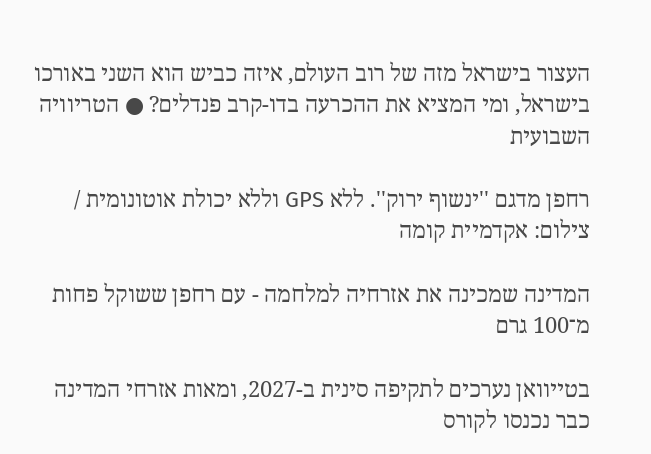העצור בישראל מזה של רוב העולם, איזה כביש הוא השני באורכו בישראל, ומי המציא את ההכרעה בדו-קרב פנדלים? ● הטריוויה השבועית

רחפן מדגם ''ינשוף ירוק''. ללא GPS וללא יכולת אוטונומית / צילום: אקדמיית קומה

המדינה שמכינה את אזרחיה למלחמה - עם רחפן ששוקל פחות מ־100 גרם

בטייוואן נערכים לתקיפה סינית ב-2027, ומאות אזרחי המדינה כבר נכנסו לקורס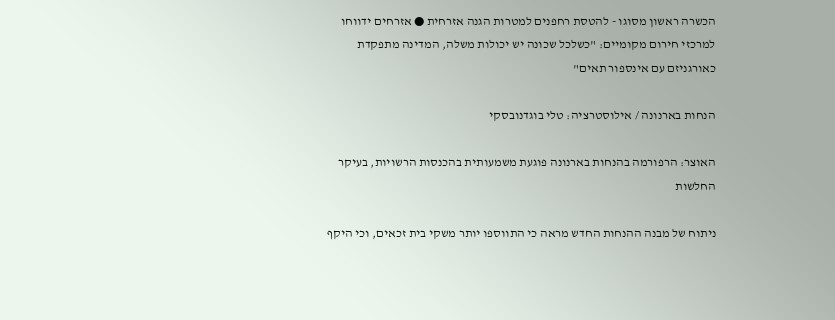הכשרה ראשון מסוגו - להטסת רחפנים למטרות הגנה אזרחית ● אזרחים ידווחו למרכזי חירום מקומיים: "כשלכל שכונה יש יכולות משלה, המדינה מתפקדת כאורגניזם עם אינספור תאים"

הנחות בארנונה / אילוסטרציה: טלי בוגדנובסקי

האוצר: הרפורמה בהנחות בארנונה פוגעת משמעותית בהכנסות הרשויות, בעיקר החלשות

ניתוח של מבנה ההנחות החדש מראה כי התווספו יותר משקי בית זכאים, וכי היקף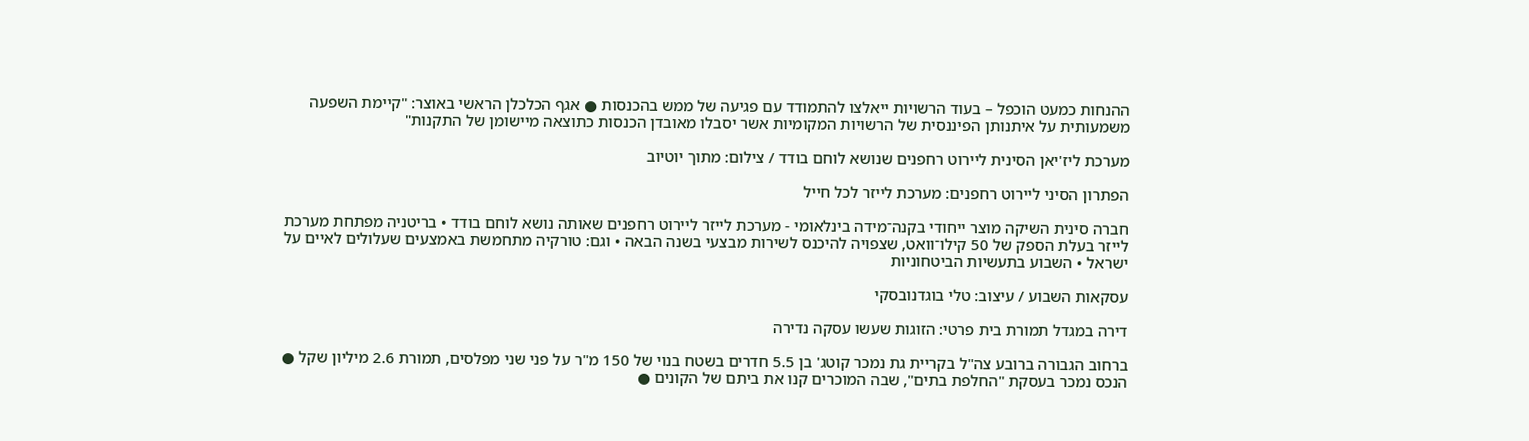ההנחות כמעט הוכפל – בעוד הרשויות ייאלצו להתמודד עם פגיעה של ממש בהכנסות ● אגף הכלכלן הראשי באוצר: "קיימת השפעה משמעותית על איתנותן הפיננסית של הרשויות המקומיות אשר יסבלו מאובדן הכנסות כתוצאה מיישומן של התקנות"

מערכת ליז'יאן הסינית ליירוט רחפנים שנושא לוחם בודד / צילום: מתוך יוטיוב

הפתרון הסיני ליירוט רחפנים: מערכת לייזר לכל חייל

חברה סינית השיקה מוצר ייחודי בקנה־מידה בינלאומי - מערכת לייזר ליירוט רחפנים שאותה נושא לוחם בודד • בריטניה מפתחת מערכת לייזר בעלת הספק של 50 קילו־וואט, שצפויה להיכנס לשירות מבצעי בשנה הבאה • וגם: טורקיה מתחמשת באמצעים שעלולים לאיים על ישראל • השבוע בתעשיות הביטחוניות

עסקאות השבוע / עיצוב: טלי בוגדנובסקי

דירה במגדל תמורת בית פרטי: הזוגות שעשו עסקה נדירה

ברחוב הגבורה ברובע צה"ל בקריית גת נמכר קוטג' בן 5.5 חדרים בשטח בנוי של 150 מ"ר על פני שני מפלסים, תמורת 2.6 מיליון שקל ● הנכס נמכר בעסקת "החלפת בתים", שבה המוכרים קנו את ביתם של הקונים ●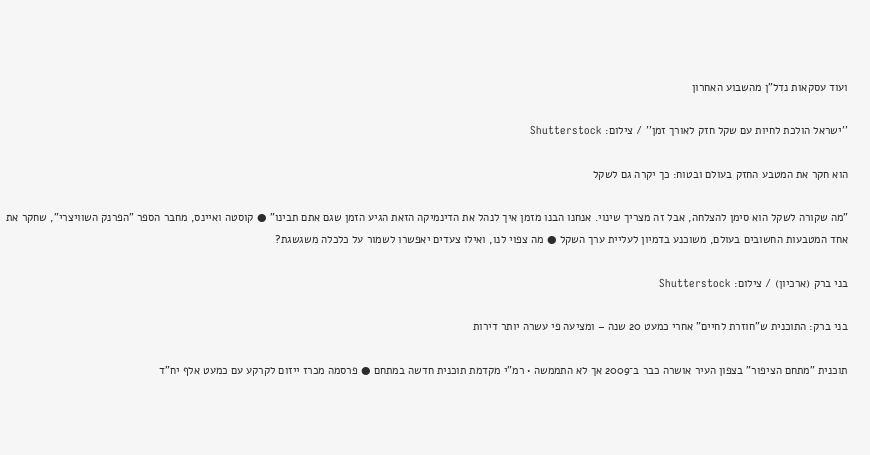ועוד עסקאות נדל"ן מהשבוע האחרון

''ישראל הולכת לחיות עם שקל חזק לאורך זמן'' / צילום: Shutterstock

הוא חקר את המטבע החזק בעולם ובטוח: כך יקרה גם לשקל

"מה שקורה לשקל הוא סימן להצלחה, אבל זה מצריך שינוי. אנחנו הבנו מזמן איך לנהל את הדינמיקה הזאת הגיע הזמן שגם אתם תבינו" ● קוסטה ואיינס, מחבר הספר "הפרנק השוויצרי", שחקר את אחד המטבעות החשובים בעולם, משוכנע בדמיון לעליית ערך השקל ● מה צפוי לנו, ואילו צעדים יאפשרו לשמור על כלכלה משגשגת?

בני ברק (ארכיון) / צילום: Shutterstock

בני ברק: התוכנית ש"חוזרת לחיים" אחרי כמעט 20 שנה – ומציעה פי עשרה יותר דירות

תוכנית "מתחם הציפור" בצפון העיר אושרה כבר ב־2009 אך לא התממשה • רמ"י מקדמת תוכנית חדשה במתחם ● פרסמה מכרז ייזום לקרקע עם כמעט אלף יח"ד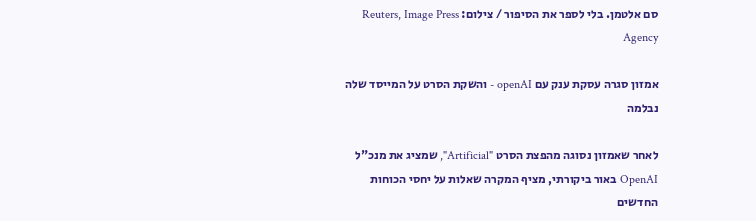סם אלטמן. בלי לספר את הסיפור / צילום: Reuters, Image Press Agency

אמזון סגרה עסקת ענק עם openAI - והשקת הסרט על המייסד שלה נבלמה

לאחר שאמזון נסוגה מהפצת הסרט "Artificial", שמציג את מנכ"ל OpenAI באור ביקורתי, מציף המקרה שאלות על יחסי הכוחות החדשים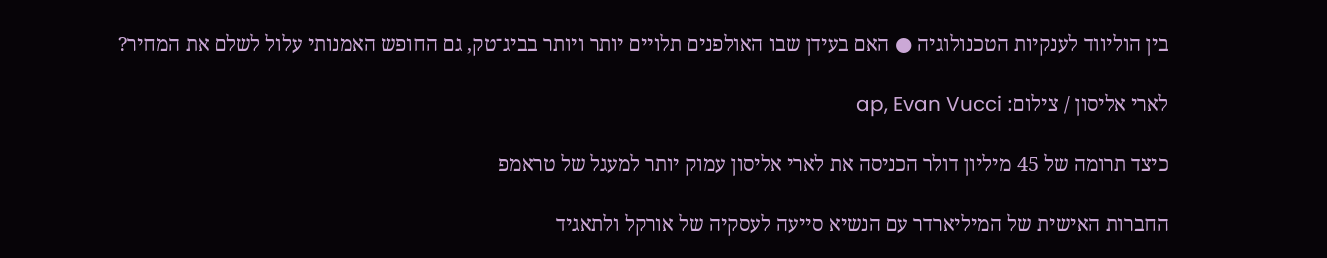בין הוליווד לענקיות הטכנולוגיה ● האם בעידן שבו האולפנים תלויים יותר ויותר בביג־טק, גם החופש האמנותי עלול לשלם את המחיר?

לארי אליסון / צילום: ap, Evan Vucci

כיצד תרומה של 45 מיליון דולר הכניסה את לארי אליסון עמוק יותר למעגל של טראמפ

החברות האישית של המיליארדר עם הנשיא סייעה לעסקיה של אורקל ולתאגיד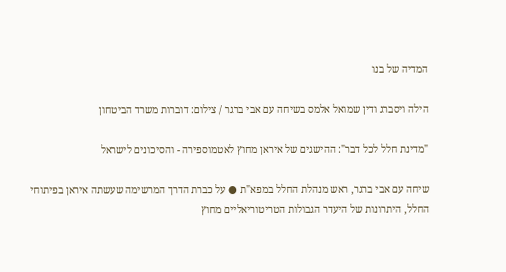המדיה של בנו

הילה ויסברג ודין שמואל אלמס בשיחה עם אבי ברגר / צילום: דוברות משרד הביטחון

"מדינת חלל לכל דבר": ההישגים של איראן מחוץ לאטמוספירה - והסיכונים לישראל

שיחה עם אבי ברגר, ראש מנהלת החלל במפא"ת ● על כברת הדרך המרשימה שעשתה איראן בפיתוחי החלל, היתרונות של היעדר הגבולות הטריטוריאליים מחוץ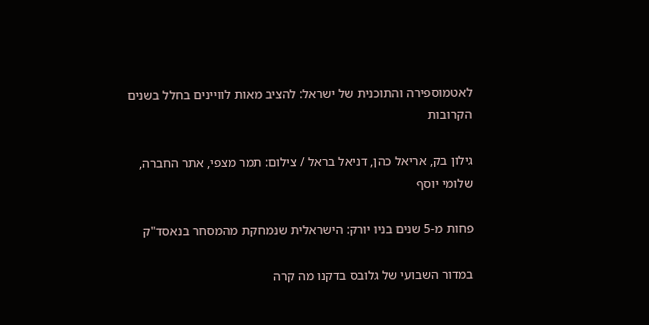לאטמוספירה והתוכנית של ישראל: להציב מאות לוויינים בחלל בשנים הקרובות

גילון בק, אריאל כהן, דניאל בראל / צילום: תמר מצפי, אתר החברה, שלומי יוסף

פחות מ-5 שנים בניו יורק: הישראלית שנמחקת מהמסחר בנאסד"ק

במדור השבועי של גלובס בדקנו מה קרה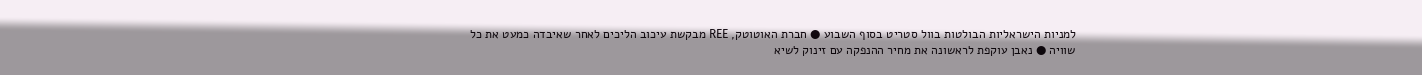למניות הישראליות הבולטות בוול סטריט בסוף השבוע ● חברת האוטוטק, REE מבקשת עיכוב הליכים לאחר שאיבדה כמעט את כל שוויה ● נאבן עוקפת לראשונה את מחיר ההנפקה עם זינוק לשיא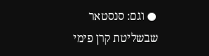● וגם: סנסטאר שבשליטת קרן פימי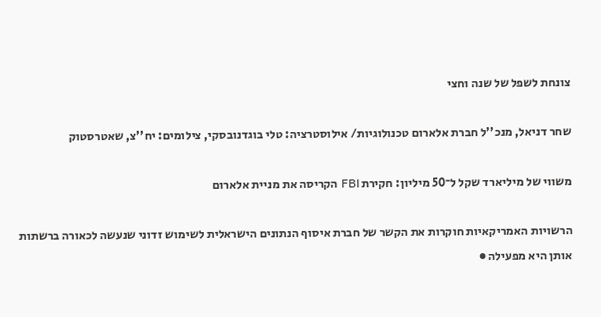צונחת לשפל של שנה וחצי

שחר דניאל, מנכ''ל חברת אלארום טכנולוגיות/ אילוסטרציה: טלי בוגדנובסקי, צילומים: יח''צ, שאטרסטוק

משווי של מיליארד שקל ל־50 מיליון: חקירת FBI הקריסה את מניית אלארום

הרשויות האמריקאיות חוקרות את הקשר של חברת איסוף הנתונים הישראלית לשימוש זדוני שנעשה לכאורה ברשתות אותן היא מפעילה ●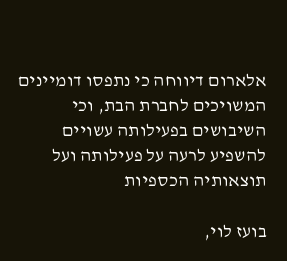אלארום דיווחה כי נתפסו דומיינים המשויכים לחברת הבת, וכי השיבושים בפעילותה עשויים להשפיע לרעה על פעילותה ועל תוצאותיה הכספיות

בועז לוי,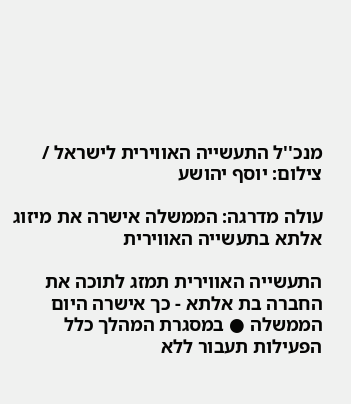מנכ''ל התעשייה האווירית לישראל / צילום: יוסף יהושע

עולה מדרגה: הממשלה אישרה את מיזוג אלתא בתעשייה האווירית

התעשייה האווירית תמזג לתוכה את החברה בת אלתא - כך אישרה היום הממשלה ● במסגרת המהלך כלל הפעילות תעבור ללא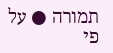תמורה ● על פי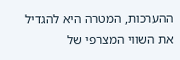ההערכות, המטרה היא להגדיל את השווי המצרפי של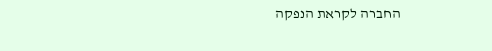החברה לקראת הנפקה